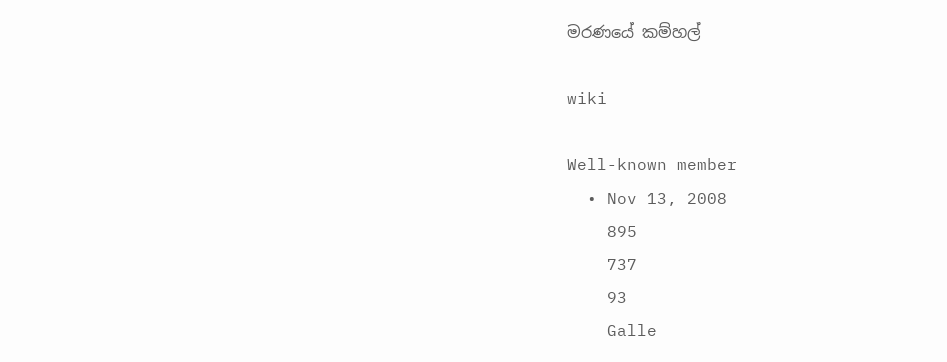මරණයේ කම්හල්

wiki

Well-known member
  • Nov 13, 2008
    895
    737
    93
    Galle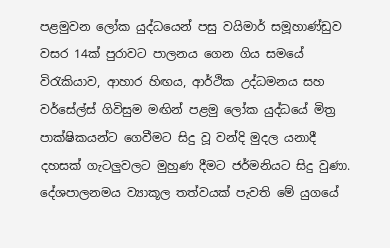පළමුවන ලෝක යුද්ධයෙන් පසු වයිමාර් සමූහාණ්ඩුව වසර 14ක් පුරාවට පාලනය ගෙන ගිය සමයේ විරැකියාව, ආහාර හිඟය, ආර්ථික උද්ධමනය සහ වර්සේල්ස් ගිවිසුම මඟින් පළමු ලෝක යුද්ධයේ මිත්‍ර පාක්ෂිකයන්ට ගෙවීමට සිදු වූ වන්දි මුදල යනාදී දහසක් ගැටලුවලට මුහුණ දීමට ජර්මනියට සිදු වුණා. දේශපාලනමය ව්‍යාකූල තත්වයක් පැවති මේ යුගයේ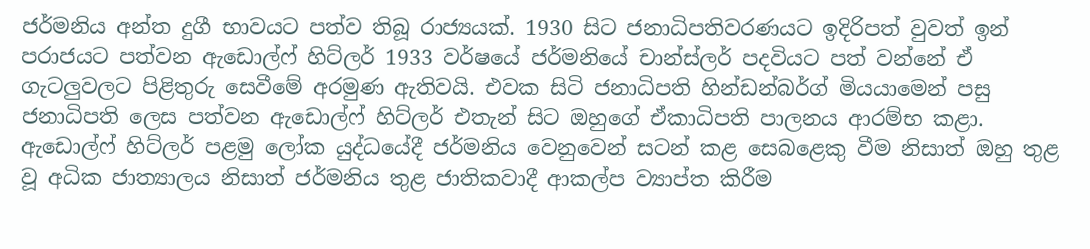ජර්මනිය අන්ත දුගී භාවයට පත්ව තිබූ රාජ්‍යයක්. 1930 සිට ජනාධිපතිවරණයට ඉදිරිපත් වුවත් ඉන් පරාජයට පත්වන ඇඩොල්ෆ් හිට්ලර් 1933 වර්ෂයේ ජර්මනියේ චාන්ස්ලර් පදවියට පත් වන්නේ ඒ ගැටලුවලට පිළිතුරු සෙවීමේ අරමුණ ඇතිවයි. එවක සිටි ජනාධිපති හින්ඩන්බර්ග් මියයාමෙන් පසු ජනාධිපති ලෙස පත්වන ඇඩොල්ෆ් හිට්ලර් එතැන් සිට ඔහුගේ ඒකාධිපති පාලනය ආරම්භ කළා. ඇඩොල්ෆ් හිට්ලර් පළමු ලෝක යුද්ධයේදී ජර්මනිය වෙනුවෙන් සටන් කළ සෙබළෙකු වීම නිසාත් ඔහු තුළ වූ අධික ජාත්‍යාලය නිසාත් ජර්මනිය තුළ ජාතිකවාදී ආකල්ප ව්‍යාප්ත කිරීම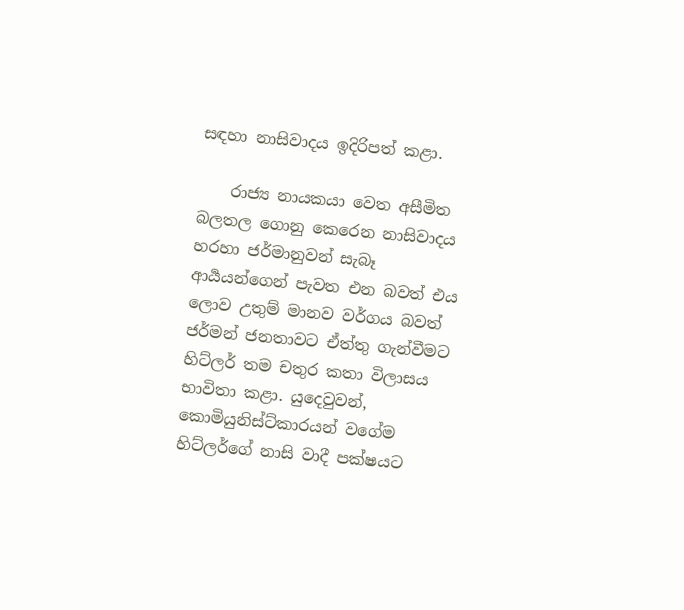සඳහා නාසිවාදය ඉදිරිපත් කළා.

    රාජ්‍ය නායකයා වෙත අසීමිත බලතල ගොනු කෙරෙන නාසිවාදය හරහා ජර්මානුවන් සැබෑ ආර්‍යයන්ගෙන් පැවත එන බවත් එය ලොව උතුම් මානව වර්ගය බවත් ජර්මන් ජනතාවට ඒත්තු ගැන්වීමට හිට්ලර් තම චතුර කතා විලාසය භාවිතා කළා. යුදෙවුවන්, කොමියුනිස්ට්කාරයන් වගේම හිට්ලර්ගේ නාසි වාදී පක්ෂයට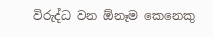විරුද්ධ වන ඕනෑම කෙනෙකු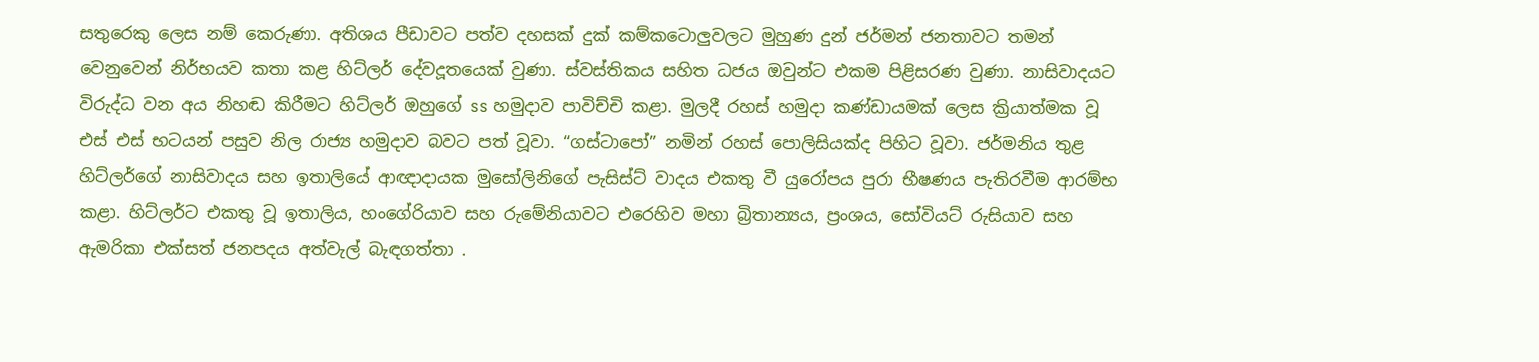සතුරෙකු ලෙස නම් කෙරුණා. අතිශය පීඩාවට පත්ව දහසක් දුක් කම්කටොලුවලට මුහුණ දුන් ජර්මන් ජනතාවට තමන් වෙනුවෙන් නිර්භයව කතා කළ හිට්ලර් දේවදූතයෙක් වුණා. ස්වස්තිකය සහිත ධජය ඔවුන්ට එකම පිළිසරණ වුණා. නාසිවාදයට විරුද්ධ වන අය නිහඬ කිරීමට හිට්ලර් ඔහුගේ ss හමුදාව පාවිච්චි කළා. මුලදී රහස් හමුදා කණ්ඩායමක් ලෙස ක්‍රියාත්මක වූ එස් එස් භටයන් පසුව නිල රාජ්‍ය හමුදාව බවට පත් වූවා. “ගස්ටාපෝ” නමින් රහස් පොලිසියක්ද පිහිට වූවා. ජර්මනිය තුළ හිට්ලර්ගේ නාසිවාදය සහ ඉතාලියේ ආඥාදායක මුසෝලිනිගේ පැසිස්ට් වාදය එකතු වී යුරෝපය පුරා භීෂණය පැතිරවීම ආරම්භ කළා. හිට්ලර්ට එකතු වූ ඉතාලිය, හංගේරියාව සහ රුමේනියාවට එරෙහිව මහා බ්‍රිතාන්‍යය, ප්‍රංශය, සෝවියට් රුසියාව සහ ඇමරිකා එක්සත් ජනපදය අත්වැල් බැඳගත්තා .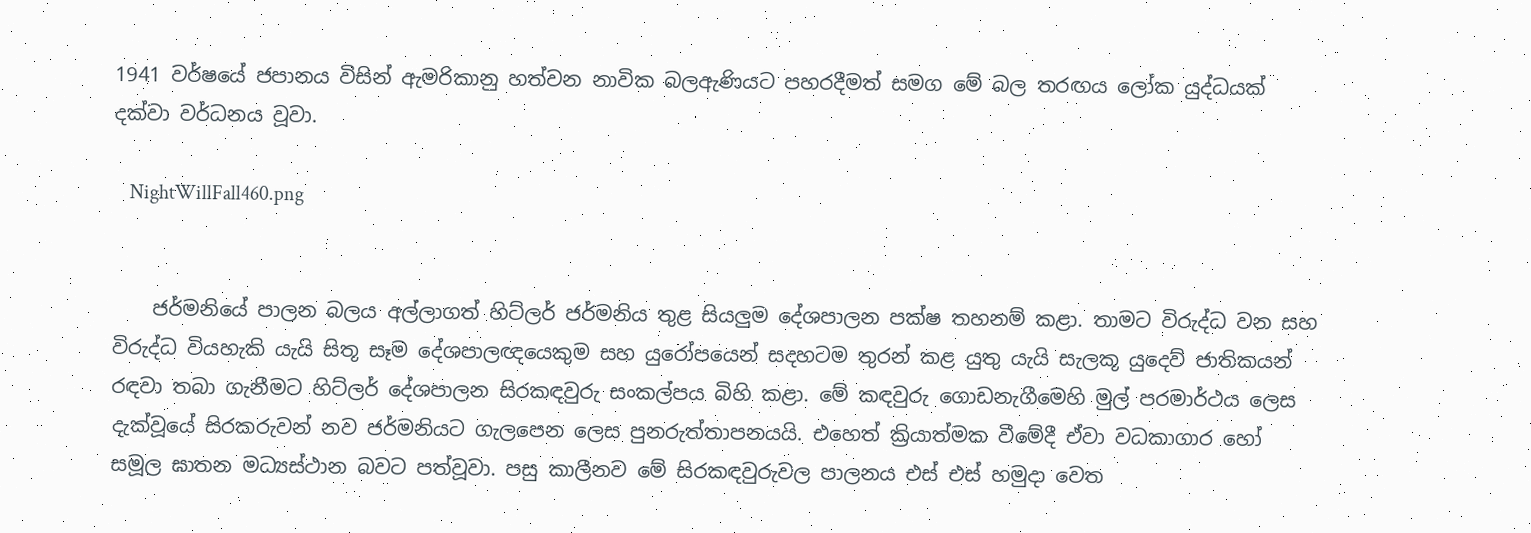1941 වර්ෂයේ ජපානය විසින් ඇමරිකානු හත්වන නාවික බලඇණියට පහරදීමත් සමග මේ බල තරඟය ලෝක යුද්ධයක් දක්වා වර්ධනය වූවා.

    NightWillFall460.png


    ජර්මනියේ පාලන බලය අල්ලාගත් හිට්ලර් ජර්මනිය තුළ සියලුම දේශපාලන පක්ෂ තහනම් කළා. තාමට විරුද්ධ වන සහ විරුද්ධ වියහැකි යැයි සිතූ සෑම දේශපාලඥයෙකුම සහ යුරෝපයෙන් සදහටම තුරන් කළ යුතු යැයි සැලකූ යුදෙව් ජාතිකයන් රඳවා තබා ගැනීමට හිට්ලර් දේශපාලන සිරකඳවුරු සංකල්පය බිහි කළා. මේ කඳවුරු ගොඩනැගීමෙහි මුල් පරමාර්ථය ලෙස දැක්වූයේ සිරකරුවන් නව ජර්මනියට ගැලපෙන ලෙස පුනරුත්තාපනයයි. එහෙත් ක්‍රියාත්මක වීමේදී ඒවා වධකාගාර හෝ සමූල ඝාතන මධ්‍යස්ථාන බවට පත්වූවා. පසු කාලීනව මේ සිරකඳවුරුවල පාලනය එස් එස් හමුදා වෙත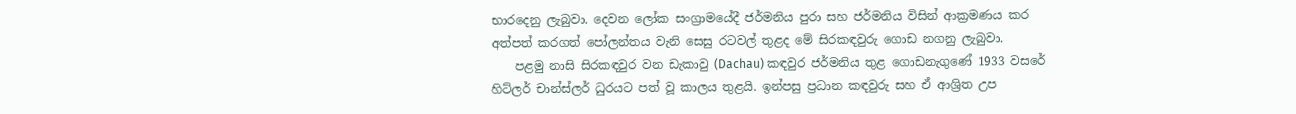භාරදෙනු ලැබුවා. දෙවන ලෝක සංග්‍රාමයේදී ජර්මනිය පුරා සහ ජර්මනිය විසින් ආක්‍රමණය කර අත්පත් කරගත් පෝලන්තය වැනි සෙසු රටවල් තුළද මේ සිරකඳවුරු ගොඩ නගනු ලැබුවා.
    පළමු නාසි සිරකඳවුර වන ඩැකාවු (Dachau) කඳවුර ජර්මනිය තුළ ගොඩනැගුණේ 1933 වසරේ හිට්ලර් චාන්ස්ලර් ධුරයට පත් වූ කාලය තුළයි. ඉන්පසු ප්‍රධාන කඳවුරු සහ ඒ ආශ්‍රිත උප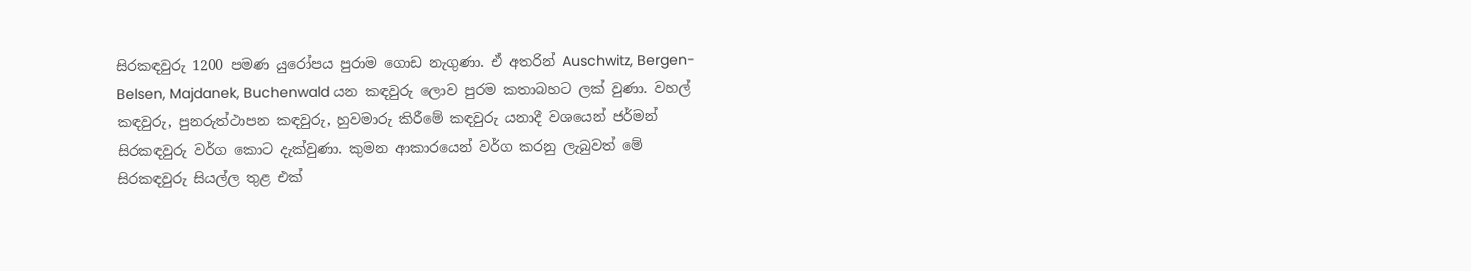සිරකඳවුරු 1200 පමණ යුරෝපය පුරාම ගොඩ නැගුණා. ඒ අතරින් Auschwitz, Bergen-Belsen, Majdanek, Buchenwald යන කඳවුරු ලොව පුරම කතාබහට ලක් වුණා. වහල් කඳවුරු, පුනරුත්ථාපන කඳවුරු, හුවමාරු කිරීමේ කඳවුරු යනාදී වශයෙන් ජර්මන් සිරකඳවුරු වර්ග කොට දැක්වුණා. කුමන ආකාරයෙන් වර්ග කරනු ලැබුවත් මේ සිරකඳවුරු සියල්ල තුළ එක්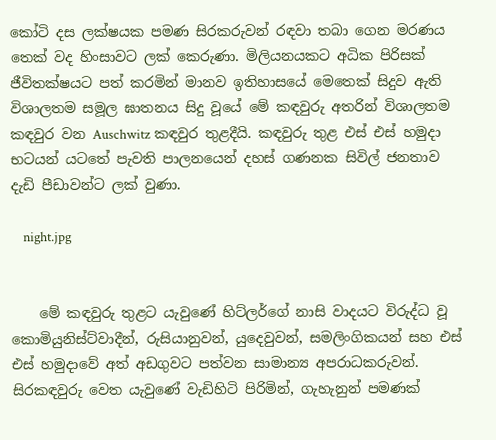කෝටි දස ලක්ෂයක පමණ සිරකරුවන් රඳවා තබා ගෙන මරණය තෙක් වද හිංසාවට ලක් කෙරුණා. මිලියනයකට අධික පිරිසක් ජීවිතක්ෂයට පත් කරමින් මානව ඉතිහාසයේ මෙතෙක් සිදුව ඇති විශාලතම සමූල ඝාතනය සිදු වූයේ මේ කඳවුරු අතරින් විශාලතම කඳවුර වන Auschwitz කඳවුර තුළදීයි. කඳවුරු තුළ එස් එස් හමුදා භටයන් යටතේ පැවති පාලනයෙන් දහස් ගණනක සිවිල් ජනතාව දැඩි පීඩාවන්ට ලක් වුණා.

    night.jpg


    මේ කඳවුරු තුළට යැවුණේ හිට්ලර්ගේ නාසි වාදයට විරුද්ධ වූ කොමියුනිස්ට්වාදීන්, රුසියානුවන්, යුදෙවුවන්, සමලිංගිකයන් සහ එස් එස් හමුදාවේ අත් අඩගුවට පත්වන සාමාන්‍ය අපරාධකරුවන්. සිරකඳවුරු වෙත යැවුණේ වැඩිහිටි පිරිමින්, ගැහැනුන් පමණක්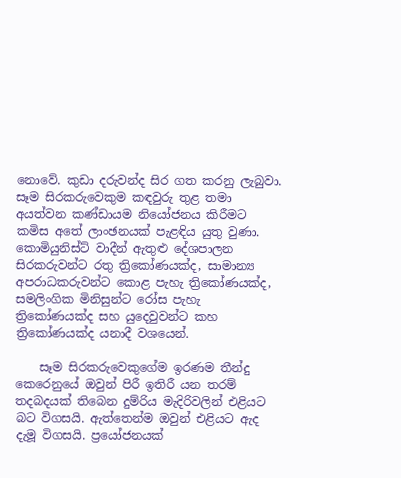නොවේ. කුඩා දරුවන්ද සිර ගත කරනු ලැබුවා. සෑම සිරකරුවෙකුම කඳවුරු තුළ තමා අයත්වන කණ්ඩායම නියෝජනය කිරීමට කමිස අතේ ලාංඡනයක් පැළඳිය යුතු වුණා. කොමියුනිස්ට් වාදීන් ඇතුළු දේශපාලන සිරකරුවන්ට රතු ත්‍රිකෝණයක්ද, සාමාන්‍ය අපරාධකරුවන්ට කොළ පැහැ ත්‍රිකෝණයක්ද, සමලිංගික මිනිසුන්ට රෝස පැහැ ත්‍රිකෝණයක්ද සහ යුදෙවුවන්ට කහ ත්‍රිකෝණයක්ද යනාදී වශයෙන්.

    සෑම සිරකරුවෙකුගේම ඉරණම තීන්දු කෙරෙනුයේ ඔවුන් පිරී ඉතිරී යන තරම් තදබදයක් තිබෙන දුම්රිය මැදිරිවලින් එළියට බට විගසයි. ඇත්තෙන්ම ඔවුන් එළියට ඇද දැමූ විගසයි. ප්‍රයෝජනයක්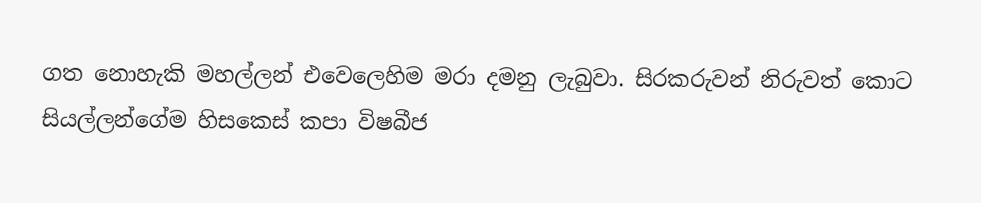ගත නොහැකි මහල්ලන් එවෙලෙහිම මරා දමනු ලැබුවා. සිරකරුවන් නිරුවත් කොට සියල්ලන්ගේම හිසකෙස් කපා විෂබීජ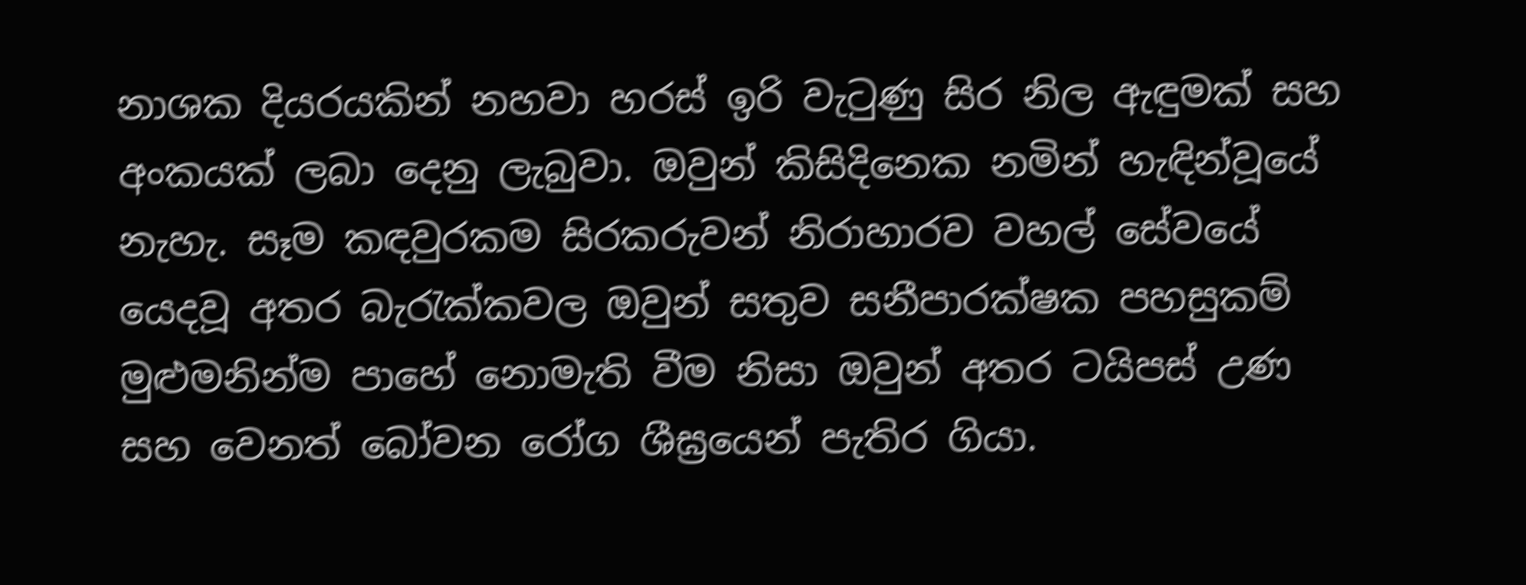නාශක දියරයකින් නහවා හරස් ඉරි වැටුණු සිර නිල ඇඳුමක් සහ අංකයක් ලබා දෙනු ලැබුවා. ඔවුන් කිසිදිනෙක නමින් හැඳින්වූයේ නැහැ. සෑම කඳවුරකම සිරකරුවන් නිරාහාරව වහල් සේවයේ යෙදවූ අතර බැරැක්කවල ඔවුන් සතුව සනීපාරක්ෂක පහසුකම් මුළුමනින්ම පාහේ නොමැති වීම නිසා ඔවුන් අතර ටයිපස් උණ සහ වෙනත් බෝවන රෝග ශීඝ්‍රයෙන් පැතිර ගියා.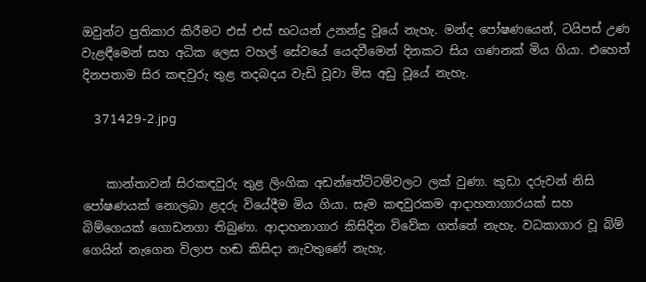ඔවුන්ට ප්‍රතිකාර කිරීමට එස් එස් භටයන් උනන්දු වූයේ නැහැ. මන්ද පෝෂණයෙන්, ටයිපස් උණ වැළඳීමෙන් සහ අධික ලෙස වහල් සේවයේ යෙදවීමෙන් දිනකට සිය ගණනක් මිය ගියා. එහෙත් දිනපතාම සිර කඳවුරු තුළ තදබදය වැඩි වූවා මිස අඩු වූයේ නැහැ.

    371429-2.jpg


    කාන්තාවන් සිරකඳවුරු තුළ ලිංගික අඩන්තේට්ටම්වලට ලක් වුණා. කුඩා දරුවන් නිසි පෝෂණයක් නොලබා ළදරු වියේදීම මිය ගියා. සෑම කඳවුරකම ආදාහනාගාරයක් සහ බිම්ගෙයක් ගොඩනගා තිබුණා. ආදාහනාගාර කිසිදින විවේක ගත්තේ නැහැ. වධකාගාර වූ බිම් ගෙයින් නැගෙන විලාප හඬ කිසිදා නැවතුණේ නැහැ.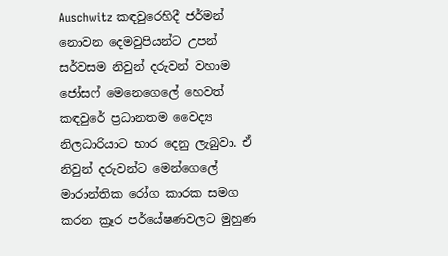Auschwitz කඳවුරෙහිදී ජර්මන් නොවන දෙමවුපියන්ට උපන් සර්වසම නිවුන් දරුවන් වහාම ජෝසෆ් මෙනෙගෙලේ හෙවත් කඳවුරේ ප්‍රධානතම වෛද්‍ය නිලධාරියාට භාර දෙනු ලැබුවා. ඒ නිවුන් දරුවන්ට මෙන්ගෙලේ මාරාන්තික රෝග කාරක සමග කරන ක්‍රෑර පර්යේෂණවලට මුහුණ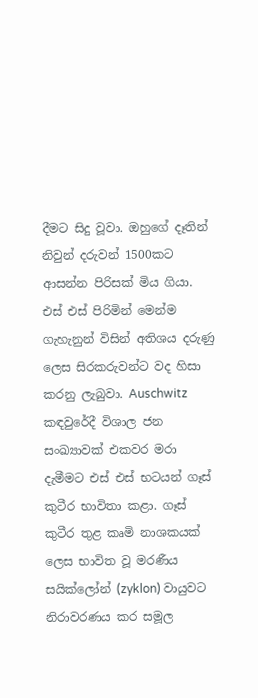දීමට සිදු වූවා. ඔහුගේ දෑතින් නිවුන් දරුවන් 1500කට ආසන්න පිරිසක් මිය ගියා. එස් එස් පිරිමින් මෙන්ම ගැහැනුන් විසින් අතිශය දරුණු ලෙස සිරකරුවන්ට වද හිසා කරනු ලැබුවා. Auschwitz කඳවුරේදී විශාල ජන සංඛ්‍යාවක් එකවර මරා දැමීමට එස් එස් භටයන් ගෑස් කුටීර භාවිතා කළා. ගෑස් කුටීර තුළ කෘමි නාශකයක් ලෙස භාවිත වූ මරණීය සයික්ලෝන් (zyklon) වායුවට නිරාවරණය කර සමූල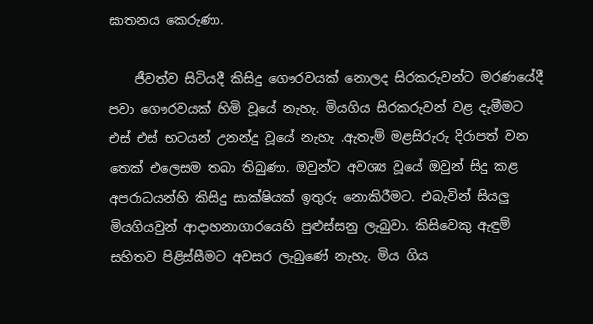ඝාතනය කෙරුණා.

    ජීවත්ව සිටියදී කිසිදු ගෞරවයක් නොලද සිරකරුවන්ට මරණයේදී පවා ගෞරවයක් හිමි වූයේ නැහැ. මියගිය සිරකරුවන් වළ දැමීමට එස් එස් භටයන් උනන්දු වූයේ නැහැ .ඇතැම් මළසිරුරු දිරාපත් වන තෙක් එලෙසම තබා තිබුණා. ඔවුන්ට අවශ්‍ය වූයේ ඔවුන් සිදු කළ අපරාධයන්හි කිසිදු සාක්ෂියක් ඉතුරු නොකිරීමට. එබැවින් සියලු මියගියවුන් ආදාහනාගාරයෙහි පුළුස්සනු ලැබුවා. කිසිවෙකු ඇඳුම් සහිතව පිළිස්සීමට අවසර ලැබුණේ නැහැ. මිය ගිය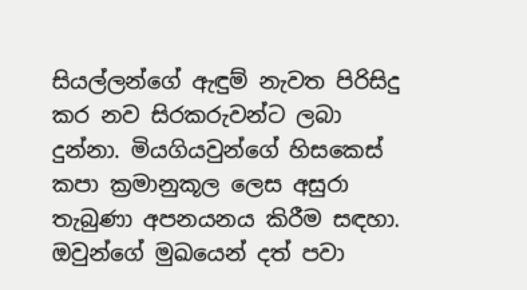සියල්ලන්ගේ ඇඳුම් නැවත පිරිසිදු කර නව සිරකරුවන්ට ලබා දුන්නා. මියගියවුන්ගේ හිසකෙස් කපා ක්‍රමානුකූල ලෙස අසුරා තැබුණා අපනයනය කිරීම සඳහා. ඔවුන්ගේ මුඛයෙන් දත් පවා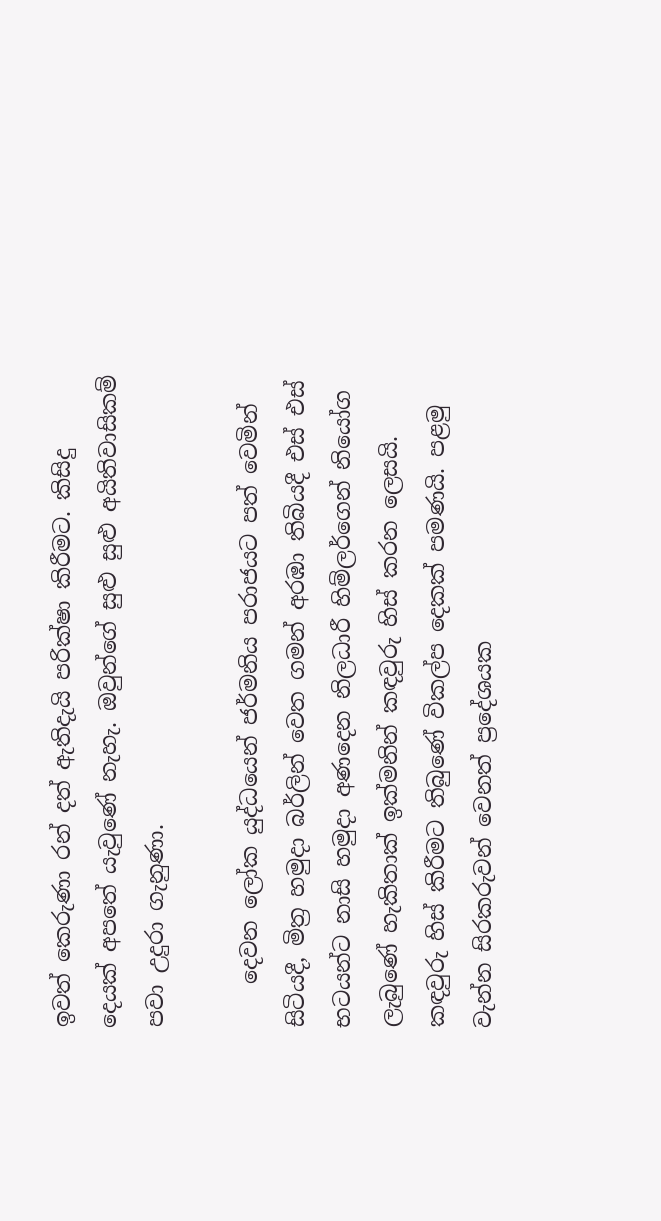ඉවත් කෙරුණා රන් දත් ඇතිදැයි පරික්ෂා කිරීමට. කිසිදු දෙයක් අපතේ යැවුණේ නැහැ. ඔවුන්ගේ සුළු සුළු අයිතිවාසිකම් පවා උදුරා ගැනුණා.

    දෙවන ලෝක යුද්ධයෙන් ජර්මනිය පරාජයට පත් වෙමින් සිටියදී, මිත්‍ර හමුදා බර්ලින් වෙත ගමන් අරඹා තිබියදී එස් එස් භටයන්ට නාසි හමුදා අණදෙන නිලධාරී හිම්ලර්ගෙන් නියෝග ලැබුණේ හැකිතාක් ඉක්මනින් කඳවුරු හිස් කරන ලෙසයි. කඳවුරු හිස් කිරීමට තිබුණේ විකල්ප දෙකක් පමණයි. පළමු වැන්න සිරකරුවන් වෙනත් ප්‍රදේශයක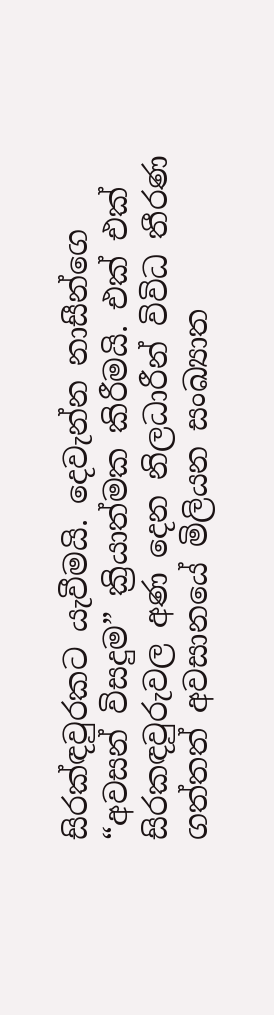සිරක්ඳවුරකට යැවීමයි. දෙවැන්න නාසීන්ගෙ “අවසන් විසදුම” ක්‍රියාත්මක කිරීමයි. එක් එක් සිරකඳවුරුවල අණ දෙන නිලධාරීන් විවිධ තීරණ ගත්තත් අවසානයේ මිලියන සංඛ්‍යාත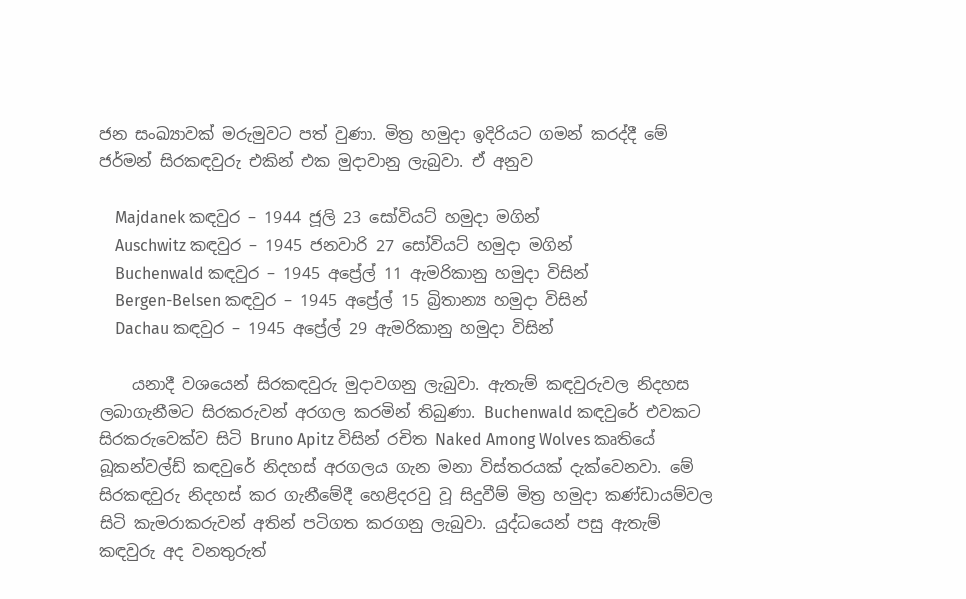ජන සංඛ්‍යාවක් මරුමුවට පත් වුණා. මිත්‍ර හමුදා ඉදිරියට ගමන් කරද්දී මේ ජර්මන් සිරකඳවුරු එකින් එක මුදාවානු ලැබුවා. ඒ අනුව

    Majdanek කඳවුර – 1944 ජූලි 23 සෝවියට් හමුදා මගින්
    Auschwitz කඳවුර – 1945 ජනවාරි 27 සෝවියට් හමුදා මගින්
    Buchenwald කඳවුර – 1945 අප්‍රේල් 11 ඇමරිකානු හමුදා විසින්
    Bergen-Belsen කඳවුර – 1945 අප්‍රේල් 15 බ්‍රිතාන්‍ය හමුදා විසින්
    Dachau කඳවුර – 1945 අප්‍රේල් 29 ඇමරිකානු හමුදා විසින්

    යනාදී වශයෙන් සිරකඳවුරු මුදාවගනු ලැබුවා. ඇතැම් කඳවුරුවල නිදහස ලබාගැනීමට සිරකරුවන් අරගල කරමින් තිබුණා. Buchenwald කඳවුරේ එවකට සිරකරුවෙක්ව සිටි Bruno Apitz විසින් රචිත Naked Among Wolves කෘතියේ බූකන්වල්ඩ් කඳවුරේ නිදහස් අරගලය ගැන මනා විස්තරයක් දැක්වෙනවා. මේ සිරකඳවුරු නිදහස් කර ගැනීමේදී හෙළිදරවු වූ සිදුවීම් මිත්‍ර හමුදා කණ්ඩායම්වල සිටි කැමරාකරුවන් අතින් පටිගත කරගනු ලැබුවා. යුද්ධයෙන් පසු ඇතැම් කඳවුරු අද වනතුරුත්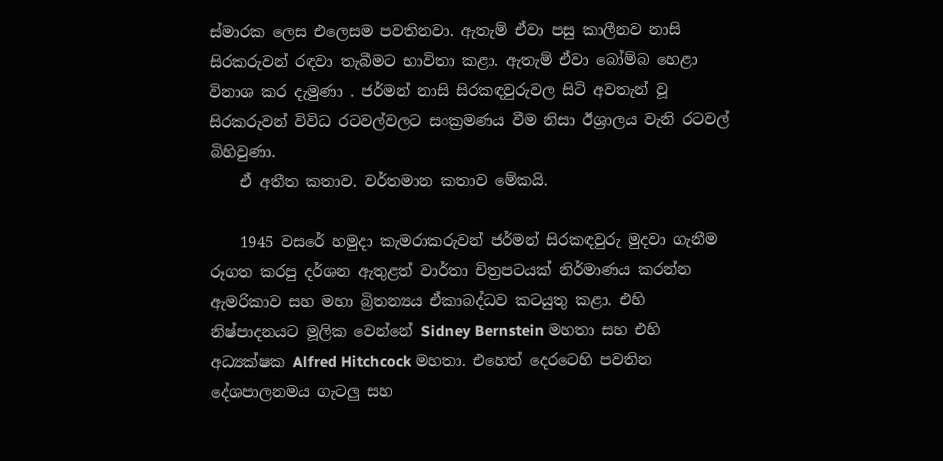ස්මාරක ලෙස එලෙසම පවතිනවා. ඇතැම් ඒවා පසු කාලීනව නාසි සිරකරුවන් රඳවා තැබීමට භාවිතා කළා. ඇතැම් ඒවා බෝම්බ හෙළා විනාශ කර දැමුණා . ජර්මන් නාසි සිරකඳවුරුවල සිටි අවතැන් වූ සිරකරුවන් විවිධ රටවල්වලට සංක්‍රමණය වීම නිසා ඊශ්‍රාලය වැනි රටවල් බිහිවුණා.
    ඒ අතීත කතාව. වර්තමාන කතාව මේකයි.

    1945 වසරේ හමුදා කැමරාකරුවන් ජර්මන් සිරකඳවුරු මුදවා ගැනීම රූගත කරපු දර්ශන ඇතුළත් වාර්තා චිත්‍රපටයක් නිර්මාණය කරන්න ඇමරිකාව සහ මහා බ්‍රිතන්‍යය ඒකාබද්ධව කටයුතු කළා. එහි නිෂ්පාදනයට මූලික වෙන්නේ Sidney Bernstein මහතා සහ එහි අධ්‍යක්ෂක Alfred Hitchcock මහතා. එහෙත් දෙරටෙහි පවතින දේශපාලනමය ගැටලු සහ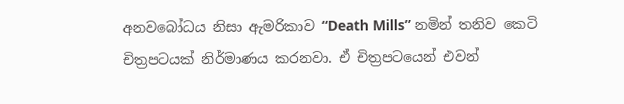අනවබෝධය නිසා ඇමරිකාව “Death Mills” නමින් තනිව කෙටි චිත්‍රපටයක් නිර්මාණය කරනවා. ඒ චිත්‍රපටයෙන් එවන්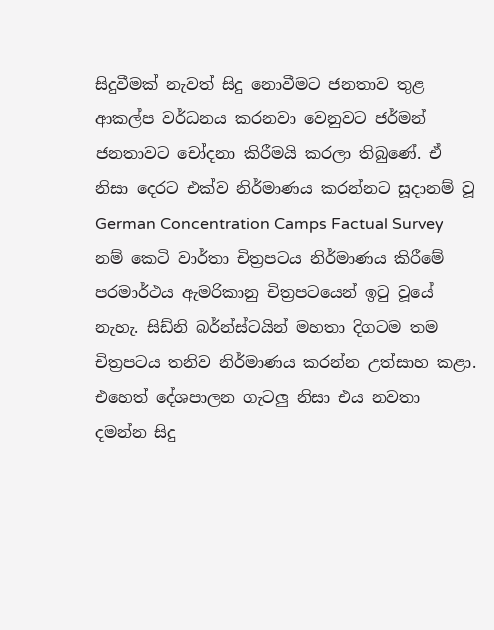සිදුවීමක් නැවත් සිදු නොවීමට ජනතාව තුළ ආකල්ප වර්ධනය කරනවා වෙනුවට ජර්මන් ජනතාවට චෝදනා කිරීමයි කරලා තිබුණේ. ඒ නිසා දෙරට එක්ව නිර්මාණය කරන්නට සූදානම් වූ German Concentration Camps Factual Survey නම් කෙටි වාර්තා චිත්‍රපටය නිර්මාණය කිරීමේ පරමාර්ථය ඇමරිකානු චිත්‍රපටයෙන් ඉටු වූයේ නැහැ. සිඩ්නි බර්න්ස්ටයින් මහතා දිගටම තම චිත්‍රපටය තනිව නිර්මාණය කරන්න උත්සාහ කළා. එහෙත් දේශපාලන ගැටලු නිසා එය නවතා දමන්න සිදු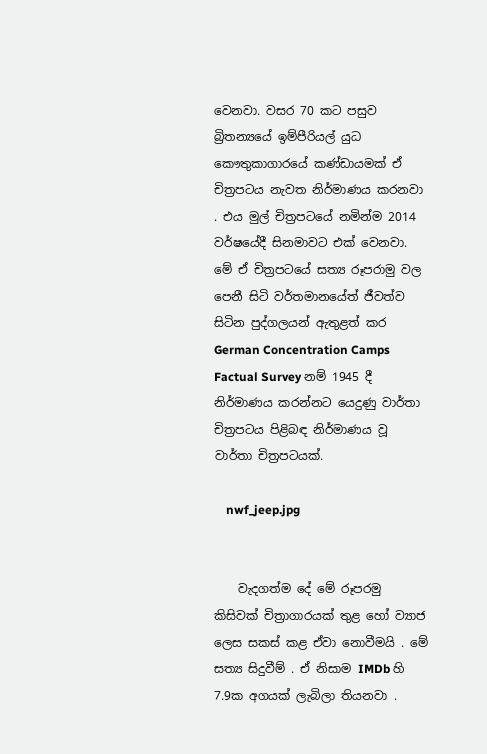වෙනවා. වසර 70 කට පසුව බ්‍රිතන්‍යයේ ඉම්පීරියල් යුධ කෞතුකාගාරයේ කණ්ඩායමක් ඒ චිත්‍රපටය නැවත නිර්මාණය කරනවා . එය මුල් චිත්‍රපටයේ නමින්ම 2014 වර්ෂයේදී සිනමාවට එක් වෙනවා. මේ ඒ චිත්‍රපටයේ සත්‍ය රූපරාමු වල පෙනී සිටි වර්තමානයේත් ජීවත්ව සිටින පුද්ගලයන් ඇතුළත් කර German Concentration Camps Factual Survey නම් 1945 දී නිර්මාණය කරන්නට යෙදුණු වාර්තා චිත්‍රපටය පිළිබඳ නිර්මාණය වූ වාර්තා චිත්‍රපටයක්.

    nwf_jeep.jpg


    වැදගත්ම දේ මේ රූපරමු කිසිවක් චිත්‍රාගාරයක් තුළ හෝ ව්‍යාජ ලෙස සකස් කළ ඒවා නොවීමයි . මේ සත්‍ය සිදුවීම් . ඒ නිසාම IMDb හි 7.9ක අගයක් ලැබිලා තියනවා .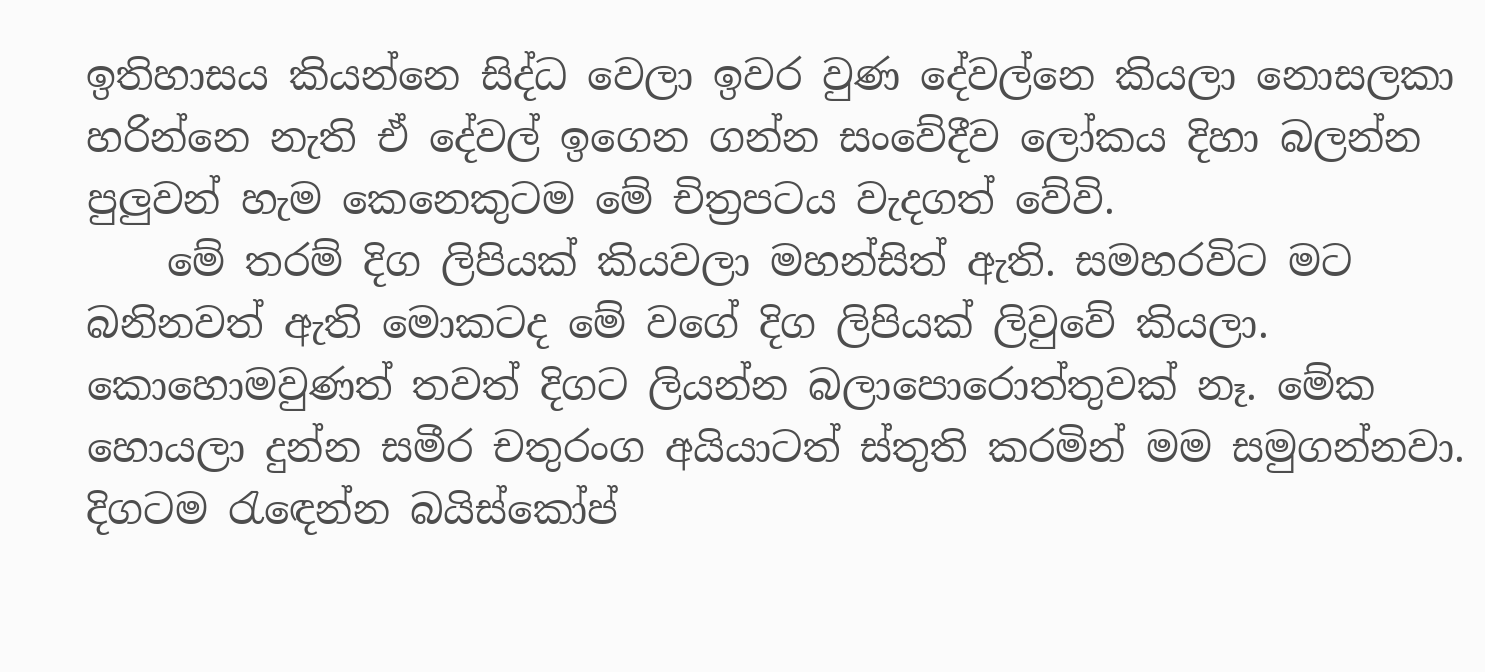ඉතිහාසය කියන්නෙ සිද්ධ වෙලා ඉවර වුණ දේවල්නෙ කියලා නොසලකා හරින්නෙ නැති ඒ දේවල් ඉගෙන ගන්න සංවේදීව ලෝකය දිහා බලන්න පුලුවන් හැම කෙනෙකුටම මේ චිත්‍රපටය වැදගත් වේවි.
    මේ තරම් දිග ලිපියක් කියවලා මහන්සිත් ඇති. සමහරවිට මට බනිනවත් ඇති මොකටද මේ වගේ දිග ලිපියක් ලිවුවේ කියලා. කොහොමවුණත් තවත් දිගට ලියන්න බලාපොරොත්තුවක් නෑ. මේක හොයලා දුන්න සමීර චතුරංග අයියාටත් ස්තුති කරමින් මම සමුගන්නවා. දිගටම රැඳෙන්න බයිස්කෝප්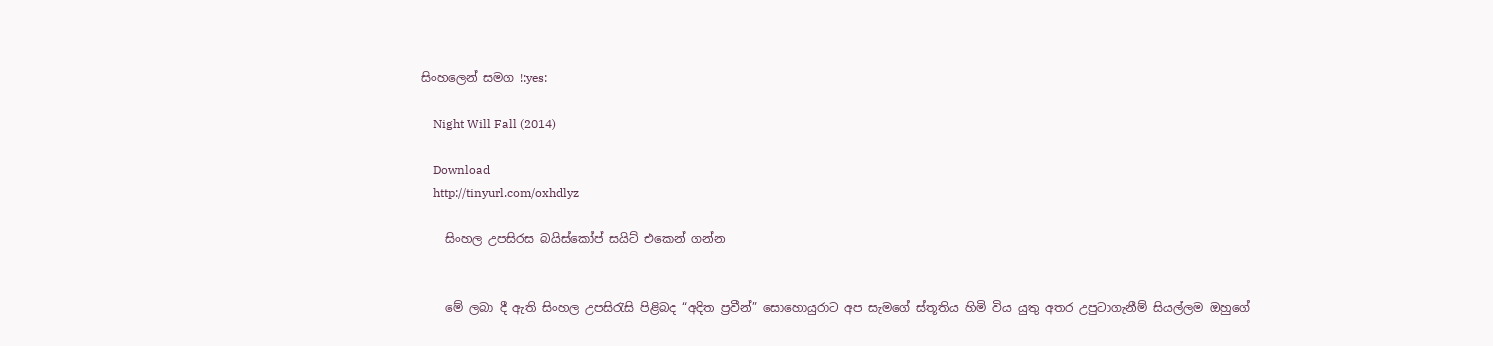සිංහලෙන් සමග !:yes:

    Night Will Fall (2014)

    Download
    http://tinyurl.com/oxhdlyz

    සිංහල උපසිරස බයිස්කෝප් සයිට් එකෙන් ගන්න


    මේ ලබා දී ඇති සිංහල උපසිරැසි පිළිබද “අදිත ප්‍රවීන්” සොහොයුරාට අප සැමගේ ස්තූතිය හිමි විය යුතු අතර උපුටාගැනීම් සියල්ලම ඔහුගේ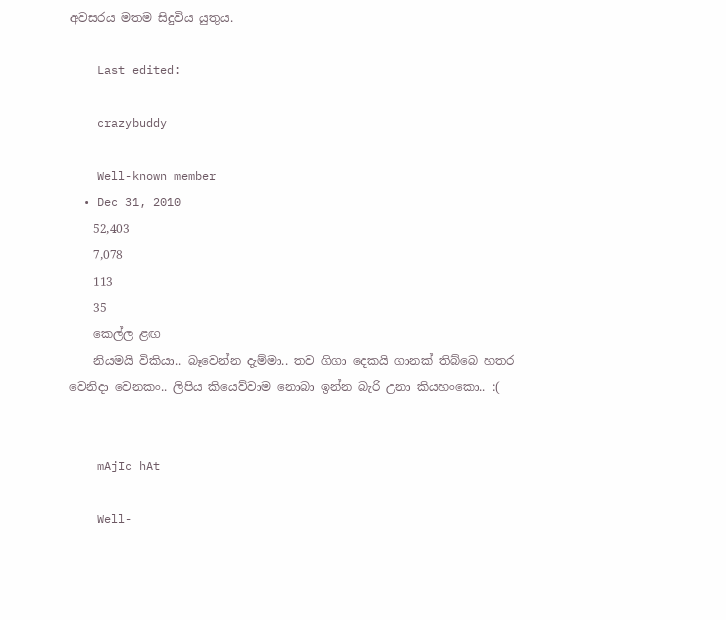අවසරය මතම සිදුවිය යුතුය.

    Last edited:

    crazybuddy

    Well-known member
  • Dec 31, 2010
    52,403
    7,078
    113
    35
    කෙල්ල ළඟ
    නියමයි විකියා.. බෑවෙන්න දැම්මා.. තව ගිගා දෙකයි ගානක් තිබ්බෙ හතර වෙනිදා වෙනකං.. ලිපිය කියෙව්වාම නොබා ඉන්න බැරි උනා කියහංකො.. :(


    mAjIc hAt

    Well-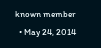known member
  • May 24, 2014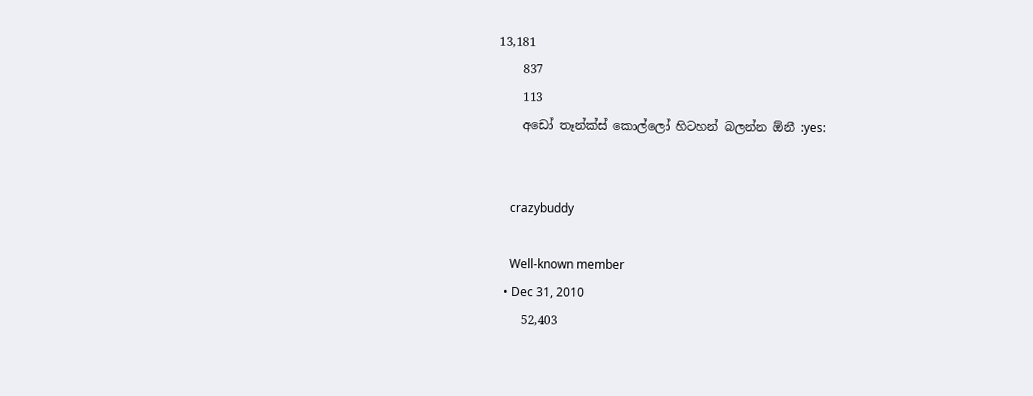13,181
    837
    113
    අඩෝ තෑන්ක්ස් කොල්ලෝ හිටහන් බලන්න ඕනී :yes:


    crazybuddy

    Well-known member
  • Dec 31, 2010
    52,403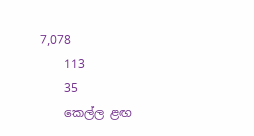7,078
    113
    35
    කෙල්ල ළඟ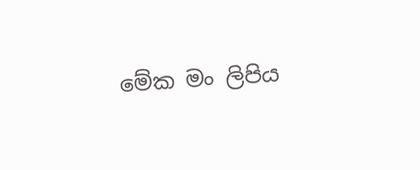මේක මං ලිපිය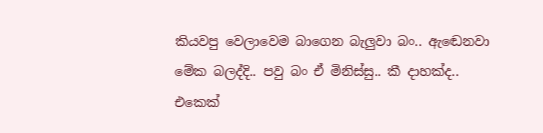කියවපු වෙලාවෙම බාගෙන බැලුවා බං.. ඇඬෙනවා මේක බලද්දි.. පවු බං ඒ මිනිස්සු.. කී දාහක්ද.. එකෙක්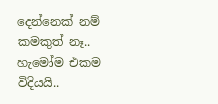දෙන්නෙක් නම් කමකුත් නෑ.. හැමෝම එකම විදියයි..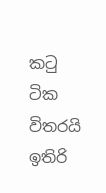කටු ටික විතරයි ඉතිරි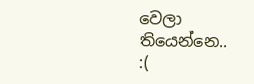වෙලා තියෙන්නෙ.. :(